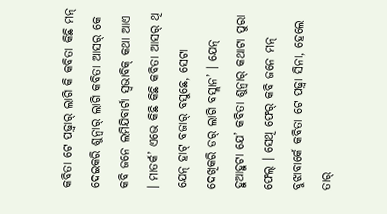କବିତା ଟେ ପଢ଼୍ବାର୍ ଲାଗି କି କବିତା କିଛି ମନ୍ ଦେଇକରି ଶୁନ୍ବାର୍ ଲାଗି କବିତା ଆସର୍ କେ କବି ଜନେ ଲମିଯିବାର୍ଟା ସ୍ୱଭାବିକ୍ କଥା ଆଏ । ମାତର୍କ’ ଏଭେ କିଛି କିଛି କବିତା ଆସର୍ ଥି ଯେନ୍ ହାଟ୍ ବଜାର୍ ବସୁଛେ, ସେଟା ଦେଖିକରି ଡର୍ ଲାଗି ବସ୍ଲାନ’ । ଯେନ୍ ହୁଆହୁଟା ଯେ’ କବିତା ଶୁନ୍ବାର୍ କଥାଟା ପୁରା ଫେଲ୍ । ସେଥି ଫେର୍ କବି ଜନେ ମନ୍ ବୁଝାବାର୍କେ କବିତା ଟେ ପଢ଼୍ବା ସିନା, ହେଲେ ତାର୍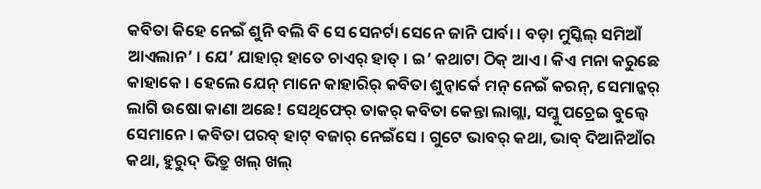କବିତା କିହେ ନେଇଁ ଶୁନି ବଲି ବି ସେ ସେନର୍ଟା ସେନେ ଜାନି ପାର୍ବା । ବଡ଼ା ମୁସ୍କିଲ୍ ସମିଆଁ ଆଏଲାନ’ । ଯେ’ ଯାହାର୍ ହାତେ ଚାଏର୍ ହାତ୍ । ଇ’ କଥାଟା ଠିକ୍ ଆଏ । କିଏ ମନା କରୁଛେ କାହାକେ । ହେଲେ ଯେନ୍ ମାନେ କାହାରିର୍ କବିତା ଶୁନ୍ବାର୍କେ ମନ୍ ନେଇଁ କରନ୍, ସେମାନ୍କର୍ ଲାଗି ଉଷୋ କାଣା ଅଛେ! ସେଥିଫେର୍ ତାକର୍ କବିତା କେନ୍ତା ଲାଗ୍ଲା, ସମ୍କୁ ପଚ୍ରେଇ ବୁଲ୍ବେ ସେମାନେ । କବିତା ପରବ୍ ହାଟ୍ ବଜାର୍ ନେଇଁସେ । ଗୁଟେ ଭାବର୍ କଥା, ଭାବ୍ ଦିଆନିଆଁର କଥା, ହୁରୁଦ୍ ଭିତ୍ରୁ ଖଲ୍ ଖଲ୍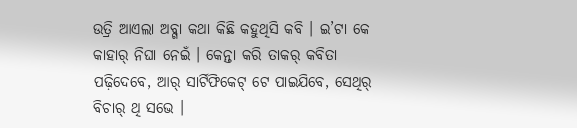ଉତ୍ରି ଆଏଲା ଅବ୍ଗା କଥା କିଛି କହୁଥିସି କବି । ଇ’ଟା କେ କାହାର୍ ନିଘା ନେଇଁ । କେନ୍ତା କରି ତାକର୍ କବିତା ପଢ଼ିଦେବେ, ଆର୍ ସାର୍ଟିଫିକେଟ୍ ଟେ ପାଇଯିବେ, ସେଥିର୍ ବିଚାର୍ ଥି ସଭେ ।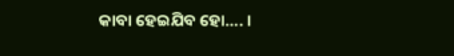କାବା ହେଇଯିବ ହୋ…. ।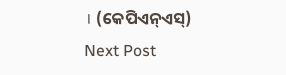। (କେପିଏନ୍ଏସ୍)
Next Post